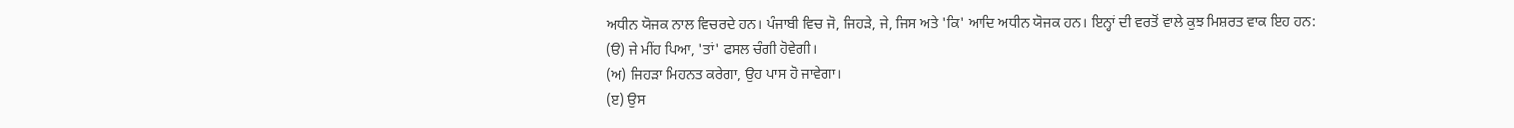ਅਧੀਨ ਯੋਜਕ ਨਾਲ ਵਿਚਰਦੇ ਹਨ। ਪੰਜਾਬੀ ਵਿਚ ਜੋ, ਜਿਹੜੇ, ਜੇ, ਜਿਸ ਅਤੇ 'ਕਿ' ਆਦਿ ਅਧੀਨ ਯੋਜਕ ਹਨ। ਇਨ੍ਹਾਂ ਦੀ ਵਰਤੋਂ ਵਾਲੇ ਕੁਝ ਮਿਸ਼ਰਤ ਵਾਕ ਇਹ ਹਨ:
(ੳ) ਜੇ ਮੀਂਹ ਪਿਆ, 'ਤਾਂ' ਫਸਲ ਚੰਗੀ ਹੋਵੇਗੀ।
(ਅ) ਜਿਹੜਾ ਮਿਹਨਤ ਕਰੇਗਾ, ਉਹ ਪਾਸ ਹੋ ਜਾਵੇਗਾ।
(ੲ) ਉਸ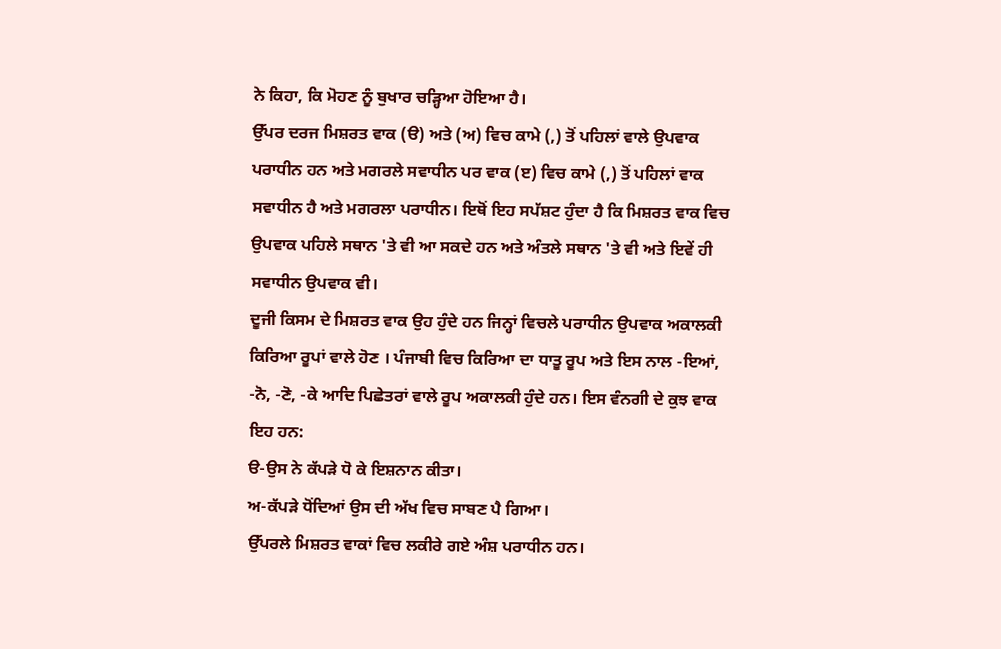ਨੇ ਕਿਹਾ, ਕਿ ਮੋਹਣ ਨੂੰ ਬੁਖਾਰ ਚੜ੍ਹਿਆ ਹੋਇਆ ਹੈ।
ਉੱਪਰ ਦਰਜ ਮਿਸ਼ਰਤ ਵਾਕ (ੳ) ਅਤੇ (ਅ) ਵਿਚ ਕਾਮੇ (,) ਤੋਂ ਪਹਿਲਾਂ ਵਾਲੇ ਉਪਵਾਕ ਪਰਾਧੀਨ ਹਨ ਅਤੇ ਮਗਰਲੇ ਸਵਾਧੀਨ ਪਰ ਵਾਕ (ੲ) ਵਿਚ ਕਾਮੇ (,) ਤੋਂ ਪਹਿਲਾਂ ਵਾਕ ਸਵਾਧੀਨ ਹੈ ਅਤੇ ਮਗਰਲਾ ਪਰਾਧੀਨ। ਇਥੋਂ ਇਹ ਸਪੱਸ਼ਟ ਹੁੰਦਾ ਹੈ ਕਿ ਮਿਸ਼ਰਤ ਵਾਕ ਵਿਚ ਉਪਵਾਕ ਪਹਿਲੇ ਸਥਾਨ 'ਤੇ ਵੀ ਆ ਸਕਦੇ ਹਨ ਅਤੇ ਅੰਤਲੇ ਸਥਾਨ 'ਤੇ ਵੀ ਅਤੇ ਇਵੇਂ ਹੀ ਸਵਾਧੀਨ ਉਪਵਾਕ ਵੀ।
ਦੂਜੀ ਕਿਸਮ ਦੇ ਮਿਸ਼ਰਤ ਵਾਕ ਉਹ ਹੁੰਦੇ ਹਨ ਜਿਨ੍ਹਾਂ ਵਿਚਲੇ ਪਰਾਧੀਨ ਉਪਵਾਕ ਅਕਾਲਕੀ ਕਿਰਿਆ ਰੂਪਾਂ ਵਾਲੇ ਹੋਣ । ਪੰਜਾਬੀ ਵਿਚ ਕਿਰਿਆ ਦਾ ਧਾਤੂ ਰੂਪ ਅਤੇ ਇਸ ਨਾਲ -ਇਆਂ, -ਨੋ, -ਣੋ, -ਕੇ ਆਦਿ ਪਿਛੇਤਰਾਂ ਵਾਲੇ ਰੂਪ ਅਕਾਲਕੀ ਹੁੰਦੇ ਹਨ। ਇਸ ਵੰਨਗੀ ਦੇ ਕੁਝ ਵਾਕ ਇਹ ਹਨ:
ੳ-ਉਸ ਨੇ ਕੱਪੜੇ ਧੋ ਕੇ ਇਸ਼ਨਾਨ ਕੀਤਾ।
ਅ-ਕੱਪੜੇ ਧੋਂਦਿਆਂ ਉਸ ਦੀ ਅੱਖ ਵਿਚ ਸਾਬਣ ਪੈ ਗਿਆ।
ਉੱਪਰਲੇ ਮਿਸ਼ਰਤ ਵਾਕਾਂ ਵਿਚ ਲਕੀਰੇ ਗਏ ਅੰਸ਼ ਪਰਾਧੀਨ ਹਨ।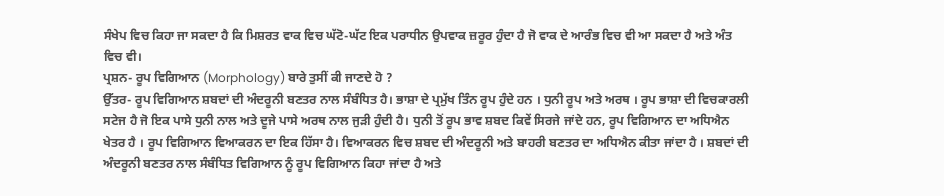ਸੰਖੇਪ ਵਿਚ ਕਿਹਾ ਜਾ ਸਕਦਾ ਹੈ ਕਿ ਮਿਸ਼ਰਤ ਵਾਕ ਵਿਚ ਘੱਟੋ-ਘੱਟ ਇਕ ਪਰਾਧੀਨ ਉਪਵਾਕ ਜ਼ਰੂਰ ਹੁੰਦਾ ਹੈ ਜੋ ਵਾਕ ਦੇ ਆਰੰਭ ਵਿਚ ਵੀ ਆ ਸਕਦਾ ਹੈ ਅਤੇ ਅੰਤ ਵਿਚ ਵੀ।
ਪ੍ਰਸ਼ਨ- ਰੂਪ ਵਿਗਿਆਨ (Morphology) ਬਾਰੇ ਤੁਸੀਂ ਕੀ ਜਾਣਦੇ ਹੋ ?
ਉੱਤਰ- ਰੂਪ ਵਿਗਿਆਨ ਸ਼ਬਦਾਂ ਦੀ ਅੰਦਰੂਨੀ ਬਣਤਰ ਨਾਲ ਸੰਬੰਧਿਤ ਹੈ। ਭਾਸ਼ਾ ਦੇ ਪ੍ਰਮੁੱਖ ਤਿੰਨ ਰੂਪ ਹੁੰਦੇ ਹਨ । ਧੁਨੀ ਰੂਪ ਅਤੇ ਅਰਥ । ਰੂਪ ਭਾਸ਼ਾ ਦੀ ਵਿਚਕਾਰਲੀ ਸਟੇਜ ਹੈ ਜੋ ਇਕ ਪਾਸੇ ਧੁਨੀ ਨਾਲ ਅਤੇ ਦੂਜੇ ਪਾਸੇ ਅਰਥ ਨਾਲ ਜੁੜੀ ਹੁੰਦੀ ਹੈ। ਧੁਨੀ ਤੋਂ ਰੂਪ ਭਾਵ ਸ਼ਬਦ ਕਿਵੇਂ ਸਿਰਜੇ ਜਾਂਦੇ ਹਨ, ਰੂਪ ਵਿਗਿਆਨ ਦਾ ਅਧਿਐਨ ਖੇਤਰ ਹੈ । ਰੂਪ ਵਿਗਿਆਨ ਵਿਆਕਰਨ ਦਾ ਇਕ ਹਿੱਸਾ ਹੈ। ਵਿਆਕਰਨ ਵਿਚ ਸ਼ਬਦ ਦੀ ਅੰਦਰੂਨੀ ਅਤੇ ਬਾਹਰੀ ਬਣਤਰ ਦਾ ਅਧਿਐਨ ਕੀਤਾ ਜਾਂਦਾ ਹੈ । ਸ਼ਬਦਾਂ ਦੀ ਅੰਦਰੂਨੀ ਬਣਤਰ ਨਾਲ ਸੰਬੰਧਿਤ ਵਿਗਿਆਨ ਨੂੰ ਰੂਪ ਵਿਗਿਆਨ ਕਿਹਾ ਜਾਂਦਾ ਹੈ ਅਤੇ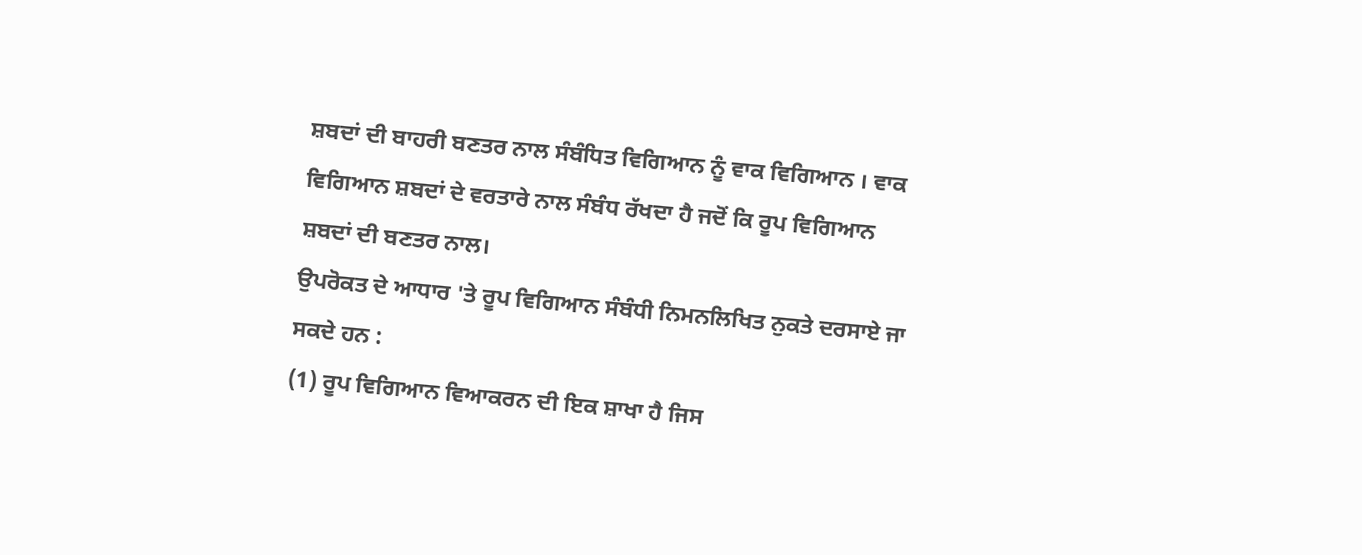ਸ਼ਬਦਾਂ ਦੀ ਬਾਹਰੀ ਬਣਤਰ ਨਾਲ ਸੰਬੰਧਿਤ ਵਿਗਿਆਨ ਨੂੰ ਵਾਕ ਵਿਗਿਆਨ । ਵਾਕ ਵਿਗਿਆਨ ਸ਼ਬਦਾਂ ਦੇ ਵਰਤਾਰੇ ਨਾਲ ਸੰਬੰਧ ਰੱਖਦਾ ਹੈ ਜਦੋਂ ਕਿ ਰੂਪ ਵਿਗਿਆਨ ਸ਼ਬਦਾਂ ਦੀ ਬਣਤਰ ਨਾਲ।
ਉਪਰੋਕਤ ਦੇ ਆਧਾਰ 'ਤੇ ਰੂਪ ਵਿਗਿਆਨ ਸੰਬੰਧੀ ਨਿਮਨਲਿਖਿਤ ਨੁਕਤੇ ਦਰਸਾਏ ਜਾ ਸਕਦੇ ਹਨ :
(1) ਰੂਪ ਵਿਗਿਆਨ ਵਿਆਕਰਨ ਦੀ ਇਕ ਸ਼ਾਖਾ ਹੈ ਜਿਸ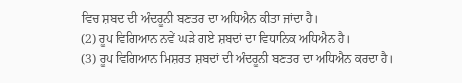ਵਿਚ ਸ਼ਬਦ ਦੀ ਅੰਦਰੂਨੀ ਬਣਤਰ ਦਾ ਅਧਿਐਨ ਕੀਤਾ ਜਾਂਦਾ ਹੈ।
(2) ਰੂਪ ਵਿਗਿਆਨ ਨਵੇਂ ਘੜੇ ਗਏ ਸ਼ਬਦਾਂ ਦਾ ਵਿਧਾਨਿਕ ਅਧਿਐਨ ਹੈ।
(3) ਰੂਪ ਵਿਗਿਆਨ ਮਿਸ਼ਰਤ ਸ਼ਬਦਾਂ ਦੀ ਅੰਦਰੂਨੀ ਬਣਤਰ ਦਾ ਅਧਿਐਨ ਕਰਦਾ ਹੈ।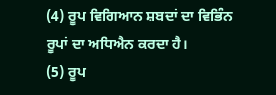(4) ਰੂਪ ਵਿਗਿਆਨ ਸ਼ਬਦਾਂ ਦਾ ਵਿਭਿੰਨ ਰੂਪਾਂ ਦਾ ਅਧਿਐਨ ਕਰਦਾ ਹੈ।
(5) ਰੂਪ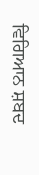ਵਿਗਿਆਨ ਸ਼ਬਦ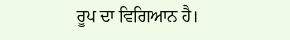ਰੂਪ ਦਾ ਵਿਗਿਆਨ ਹੈ।